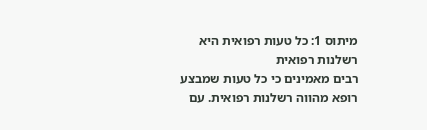מיתוס 1: כל טעות רפואית היא רשלנות רפואית
רבים מאמינים כי כל טעות שמבצע רופא מהווה רשלנות רפואית. עם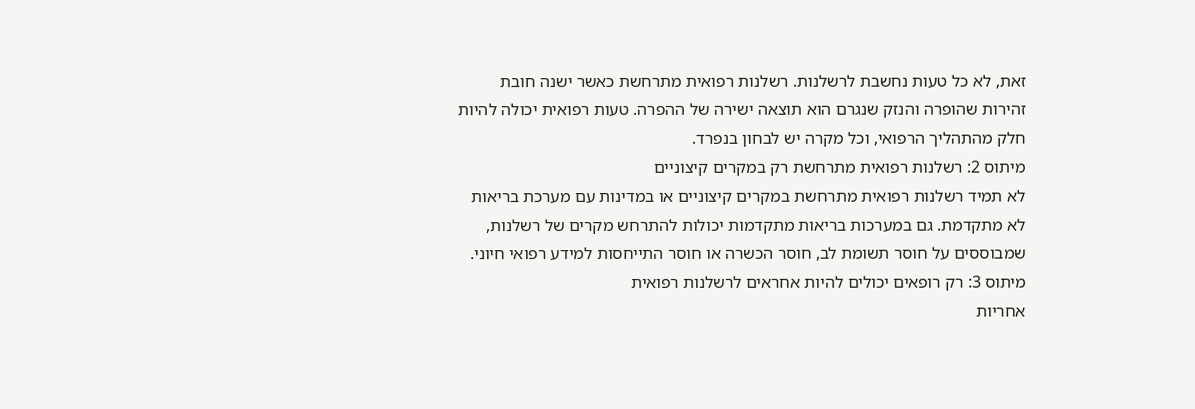זאת, לא כל טעות נחשבת לרשלנות. רשלנות רפואית מתרחשת כאשר ישנה חובת זהירות שהופרה והנזק שנגרם הוא תוצאה ישירה של ההפרה. טעות רפואית יכולה להיות חלק מהתהליך הרפואי, וכל מקרה יש לבחון בנפרד.
מיתוס 2: רשלנות רפואית מתרחשת רק במקרים קיצוניים
לא תמיד רשלנות רפואית מתרחשת במקרים קיצוניים או במדינות עם מערכת בריאות לא מתקדמת. גם במערכות בריאות מתקדמות יכולות להתרחש מקרים של רשלנות, שמבוססים על חוסר תשומת לב, חוסר הכשרה או חוסר התייחסות למידע רפואי חיוני.
מיתוס 3: רק רופאים יכולים להיות אחראים לרשלנות רפואית
אחריות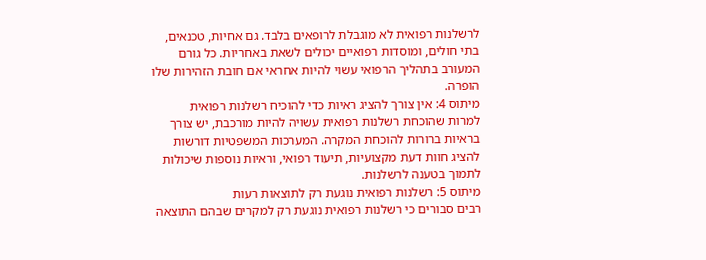לרשלנות רפואית לא מוגבלת לרופאים בלבד. גם אחיות, טכנאים, בתי חולים, ומוסדות רפואיים יכולים לשאת באחריות. כל גורם המעורב בתהליך הרפואי עשוי להיות אחראי אם חובת הזהירות שלו הופרה.
מיתוס 4: אין צורך להציג ראיות כדי להוכיח רשלנות רפואית
למרות שהוכחת רשלנות רפואית עשויה להיות מורכבת, יש צורך בראיות ברורות להוכחת המקרה. המערכות המשפטיות דורשות להציג חוות דעת מקצועיות, תיעוד רפואי, וראיות נוספות שיכולות לתמוך בטענה לרשלנות.
מיתוס 5: רשלנות רפואית נוגעת רק לתוצאות רעות
רבים סבורים כי רשלנות רפואית נוגעת רק למקרים שבהם התוצאה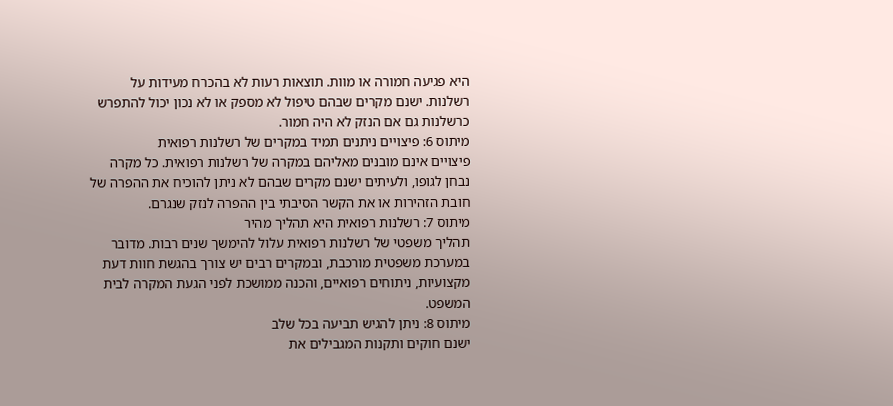היא פגיעה חמורה או מוות. תוצאות רעות לא בהכרח מעידות על רשלנות. ישנם מקרים שבהם טיפול לא מספק או לא נכון יכול להתפרש כרשלנות גם אם הנזק לא היה חמור.
מיתוס 6: פיצויים ניתנים תמיד במקרים של רשלנות רפואית
פיצויים אינם מובנים מאליהם במקרה של רשלנות רפואית. כל מקרה נבחן לגופו, ולעיתים ישנם מקרים שבהם לא ניתן להוכיח את ההפרה של חובת הזהירות או את הקשר הסיבתי בין ההפרה לנזק שנגרם.
מיתוס 7: רשלנות רפואית היא תהליך מהיר
תהליך משפטי של רשלנות רפואית עלול להימשך שנים רבות. מדובר במערכת משפטית מורכבת, ובמקרים רבים יש צורך בהגשת חוות דעת מקצועיות, ניתוחים רפואיים, והכנה ממושכת לפני הגעת המקרה לבית המשפט.
מיתוס 8: ניתן להגיש תביעה בכל שלב
ישנם חוקים ותקנות המגבילים את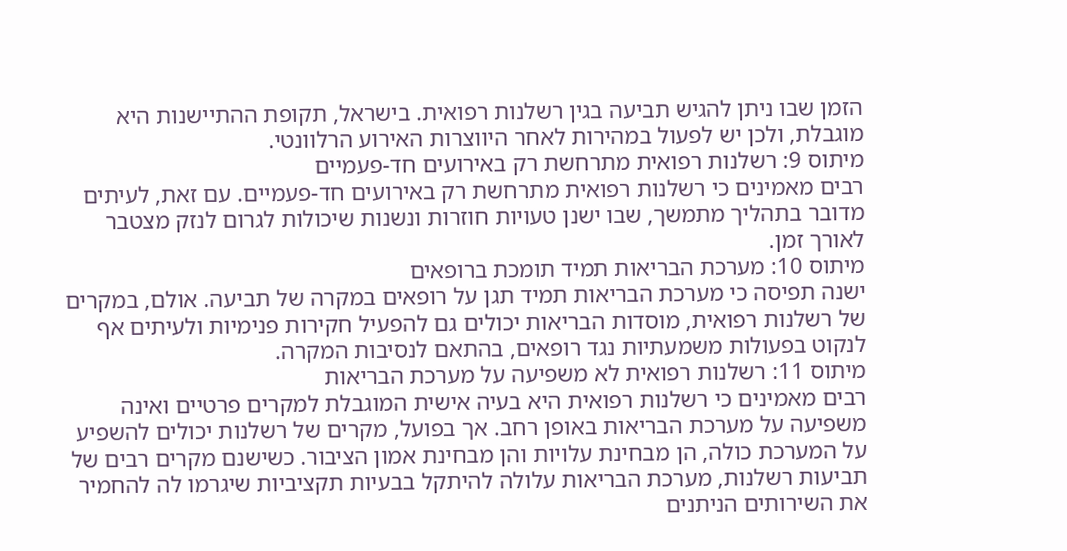הזמן שבו ניתן להגיש תביעה בגין רשלנות רפואית. בישראל, תקופת ההתיישנות היא מוגבלת, ולכן יש לפעול במהירות לאחר היווצרות האירוע הרלוונטי.
מיתוס 9: רשלנות רפואית מתרחשת רק באירועים חד-פעמיים
רבים מאמינים כי רשלנות רפואית מתרחשת רק באירועים חד-פעמיים. עם זאת, לעיתים מדובר בתהליך מתמשך, שבו ישנן טעויות חוזרות ונשנות שיכולות לגרום לנזק מצטבר לאורך זמן.
מיתוס 10: מערכת הבריאות תמיד תומכת ברופאים
ישנה תפיסה כי מערכת הבריאות תמיד תגן על רופאים במקרה של תביעה. אולם, במקרים של רשלנות רפואית, מוסדות הבריאות יכולים גם להפעיל חקירות פנימיות ולעיתים אף לנקוט בפעולות משמעתיות נגד רופאים, בהתאם לנסיבות המקרה.
מיתוס 11: רשלנות רפואית לא משפיעה על מערכת הבריאות
רבים מאמינים כי רשלנות רפואית היא בעיה אישית המוגבלת למקרים פרטיים ואינה משפיעה על מערכת הבריאות באופן רחב. אך בפועל, מקרים של רשלנות יכולים להשפיע על המערכת כולה, הן מבחינת עלויות והן מבחינת אמון הציבור. כשישנם מקרים רבים של תביעות רשלנות, מערכת הבריאות עלולה להיתקל בבעיות תקציביות שיגרמו לה להחמיר את השירותים הניתנים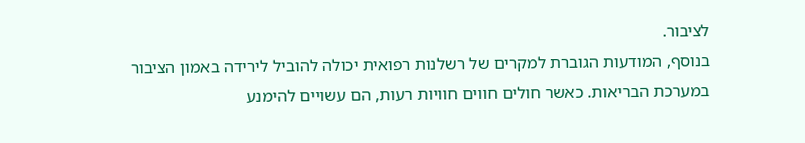לציבור.
בנוסף, המודעות הגוברת למקרים של רשלנות רפואית יכולה להוביל לירידה באמון הציבור במערכת הבריאות. כאשר חולים חווים חוויות רעות, הם עשויים להימנע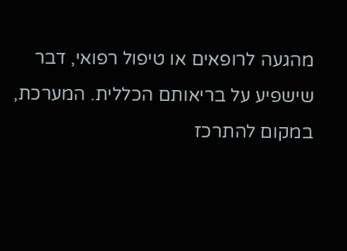מהגעה לרופאים או טיפול רפואי, דבר שישפיע על בריאותם הכללית. המערכת, במקום להתרכז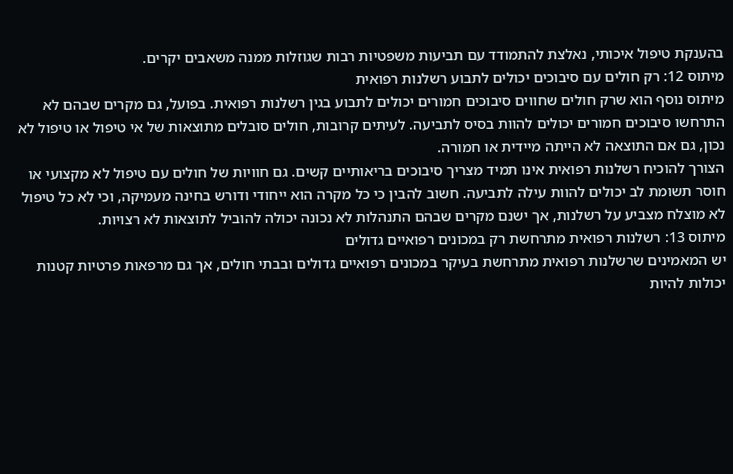בהענקת טיפול איכותי, נאלצת להתמודד עם תביעות משפטיות רבות שגוזלות ממנה משאבים יקרים.
מיתוס 12: רק חולים עם סיבוכים יכולים לתבוע רשלנות רפואית
מיתוס נוסף הוא שרק חולים שחווים סיבוכים חמורים יכולים לתבוע בגין רשלנות רפואית. בפועל, גם מקרים שבהם לא התרחשו סיבוכים חמורים יכולים להוות בסיס לתביעה. לעיתים קרובות, חולים סובלים מתוצאות של אי טיפול או טיפול לא נכון, גם אם התוצאה לא הייתה מיידית או חמורה.
הצורך להוכיח רשלנות רפואית אינו תמיד מצריך סיבוכים בריאותיים קשים. גם חוויות של חולים עם טיפול לא מקצועי או חוסר תשומת לב יכולים להוות עילה לתביעה. חשוב להבין כי כל מקרה הוא ייחודי ודורש בחינה מעמיקה, וכי לא כל טיפול לא מוצלח מצביע על רשלנות, אך ישנם מקרים שבהם התנהלות לא נכונה יכולה להוביל לתוצאות לא רצויות.
מיתוס 13: רשלנות רפואית מתרחשת רק במכונים רפואיים גדולים
יש המאמינים שרשלנות רפואית מתרחשת בעיקר במכונים רפואיים גדולים ובבתי חולים, אך גם מרפאות פרטיות קטנות יכולות להיות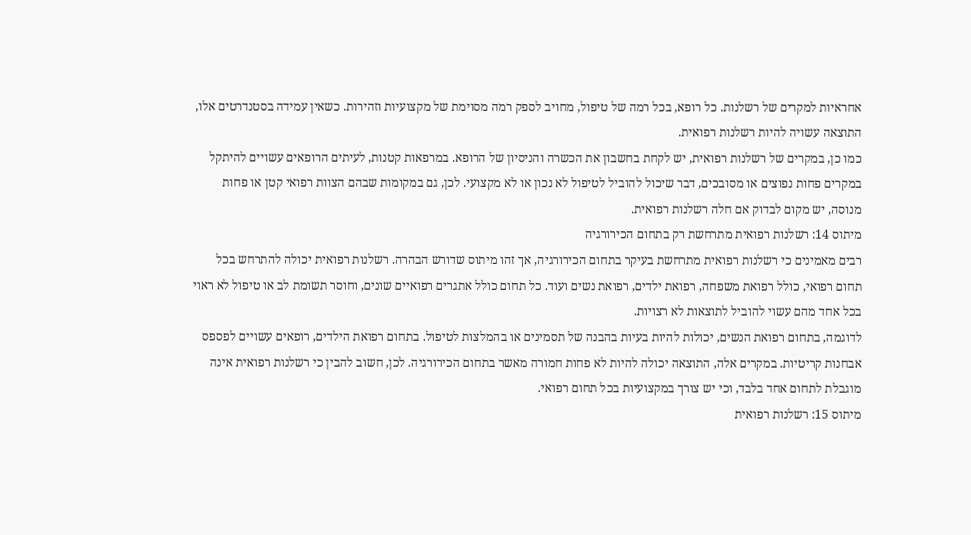אחראיות למקרים של רשלנות. כל רופא, בכל רמה של טיפול, מחויב לספק רמה מסוימת של מקצועיות וזהירות. כשאין עמידה בסטנדרטים אלו, התוצאה עשויה להיות רשלנות רפואית.
כמו כן, במקרים של רשלנות רפואית, יש לקחת בחשבון את הכשרה והניסיון של הרופא. במרפאות קטנות, לעיתים הרופאים עשויים להיתקל במקרים פחות נפוצים או מסובכים, דבר שיכול להוביל לטיפול לא נכון או לא מקצועי. לכן, גם במקומות שבהם הצוות רפואי קטן או פחות מנוסה, יש מקום לבדוק אם חלה רשלנות רפואית.
מיתוס 14: רשלנות רפואית מתרחשת רק בתחום הכירורגיה
רבים מאמינים כי רשלנות רפואית מתרחשת בעיקר בתחום הכירורגיה, אך זהו מיתוס שדורש הבהרה. רשלנות רפואית יכולה להתרחש בכל תחום רפואי, כולל רפואת משפחה, רפואת ילדים, רפואת נשים ועוד. כל תחום כולל אתגרים רפואיים שונים, וחוסר תשומת לב או טיפול לא ראוי בכל אחד מהם עשוי להוביל לתוצאות לא רצויות.
לדוגמה, בתחום רפואת הנשים, יכולות להיות בעיות בהבנה של תסמינים או בהמלצות לטיפול. בתחום רפואת הילדים, רופאים עשויים לפספס אבחנות קריטיות. במקרים אלה, התוצאה יכולה להיות לא פחות חמורה מאשר בתחום הכירורגיה. לכן, חשוב להבין כי רשלנות רפואית אינה מוגבלת לתחום אחד בלבד, וכי יש צורך במקצועיות בכל תחום רפואי.
מיתוס 15: רשלנות רפואית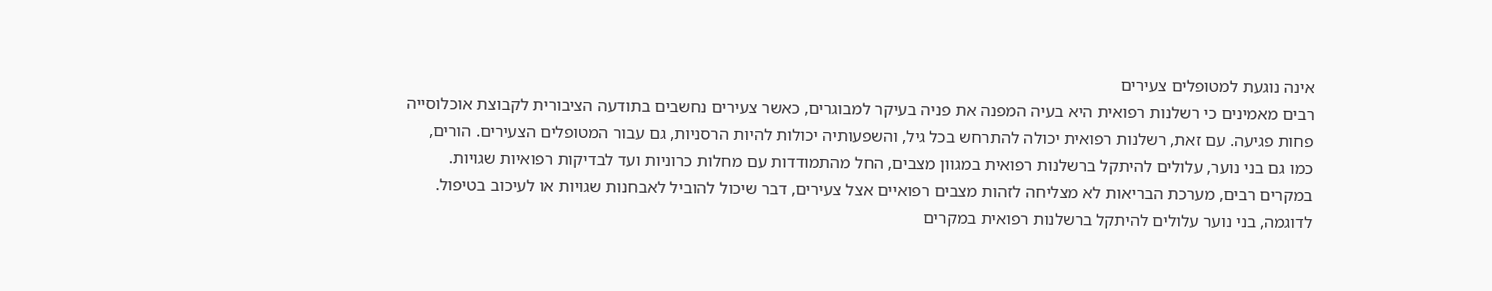אינה נוגעת למטופלים צעירים
רבים מאמינים כי רשלנות רפואית היא בעיה המפנה את פניה בעיקר למבוגרים, כאשר צעירים נחשבים בתודעה הציבורית לקבוצת אוכלוסייה פחות פגיעה. עם זאת, רשלנות רפואית יכולה להתרחש בכל גיל, והשפעותיה יכולות להיות הרסניות, גם עבור המטופלים הצעירים. הורים, כמו גם בני נוער, עלולים להיתקל ברשלנות רפואית במגוון מצבים, החל מהתמודדות עם מחלות כרוניות ועד לבדיקות רפואיות שגויות.
במקרים רבים, מערכת הבריאות לא מצליחה לזהות מצבים רפואיים אצל צעירים, דבר שיכול להוביל לאבחנות שגויות או לעיכוב בטיפול. לדוגמה, בני נוער עלולים להיתקל ברשלנות רפואית במקרים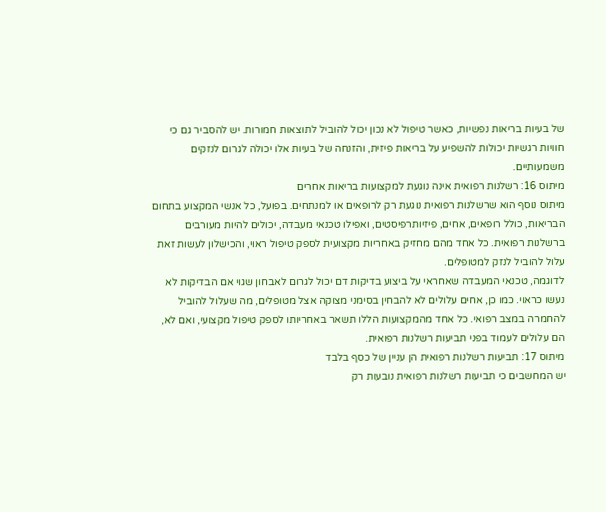של בעיות בריאות נפשיות, כאשר טיפול לא נכון יכול להוביל לתוצאות חמורות. יש להסביר גם כי חוויות רגשיות יכולות להשפיע על בריאות פיזית, והזנחה של בעיות אלו יכולה לגרום לנזקים משמעותיים.
מיתוס 16: רשלנות רפואית אינה נוגעת למקצועות בריאות אחרים
מיתוס נוסף הוא שרשלנות רפואית נוגעת רק לרופאים או למנתחים. בפועל, כל אנשי המקצוע בתחום הבריאות, כולל רופאים, אחים, פיזיותרפיסטים, ואפילו טכנאי מעבדה, יכולים להיות מעורבים ברשלנות רפואית. כל אחד מהם מחזיק באחריות מקצועית לספק טיפול ראוי, והכישלון לעשות זאת עלול להוביל לנזק למטופלים.
לדוגמה, טכנאי המעבדה שאחראי על ביצוע בדיקות דם יכול לגרום לאבחון שגוי אם הבדיקות לא נעשו כראוי. כמו כן, אחים עלולים לא להבחין בסימני מצוקה אצל מטופלים, מה שעלול להוביל להחמרה במצב רפואי. כל אחד מהמקצועות הללו תשאר באחריותו לספק טיפול מקצועי, ואם לא, הם עלולים לעמוד בפני תביעות רשלנות רפואית.
מיתוס 17: תביעות רשלנות רפואית הן עניין של כסף בלבד
יש המחשבים כי תביעות רשלנות רפואית נובעות רק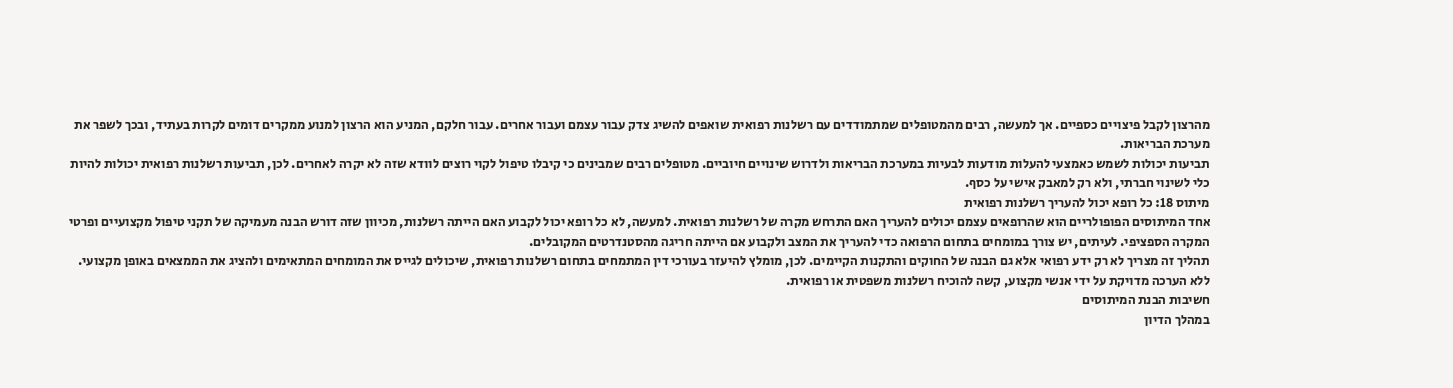מהרצון לקבל פיצויים כספיים. אך למעשה, רבים מהמטופלים שמתמודדים עם רשלנות רפואית שואפים להשיג צדק עבור עצמם ועבור אחרים. עבור חלקם, המניע הוא הרצון למנוע ממקרים דומים לקרות בעתיד, ובכך לשפר את מערכת הבריאות.
תביעות יכולות לשמש כאמצעי להעלות מודעות לבעיות במערכת הבריאות ולדרוש שינויים חיוביים. מטופלים רבים שמבינים כי קיבלו טיפול לקוי רוצים לוודא שזה לא יקרה לאחרים. לכן, תביעות רשלנות רפואית יכולות להיות כלי לשינוי חברתי, ולא רק למאבק אישי על כסף.
מיתוס 18: כל רופא יכול להעריך רשלנות רפואית
אחד המיתוסים הפופולריים הוא שהרופאים עצמם יכולים להעריך האם התרחש מקרה של רשלנות רפואית. למעשה, לא כל רופא יכול לקבוע האם הייתה רשלנות, מכיוון שזה דורש הבנה מעמיקה של תקני טיפול מקצועיים ופרטי המקרה הספציפי. לעיתים, יש צורך במומחים בתחום הרפואה כדי להעריך את המצב ולקבוע אם הייתה חריגה מהסטנדרטים המקובלים.
תהליך זה מצריך לא רק ידע רפואי אלא גם הבנה של החוקים והתקנות הקיימים. לכן, מומלץ להיעזר בעורכי דין המתמחים בתחום רשלנות רפואית, שיכולים לגייס את המומחים המתאימים ולהציג את הממצאים באופן מקצועי. ללא הערכה מדויקת על ידי אנשי מקצוע, קשה להוכיח רשלנות משפטית או רפואית.
חשיבות הבנת המיתוסים
במהלך הדיון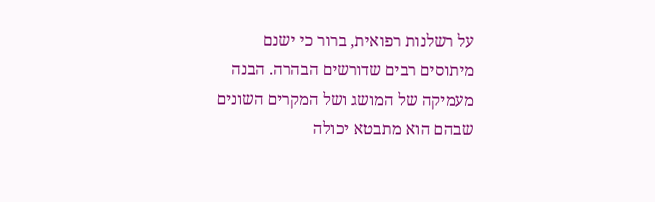על רשלנות רפואית, ברור כי ישנם מיתוסים רבים שדורשים הבהרה. הבנה מעמיקה של המושג ושל המקרים השונים שבהם הוא מתבטא יכולה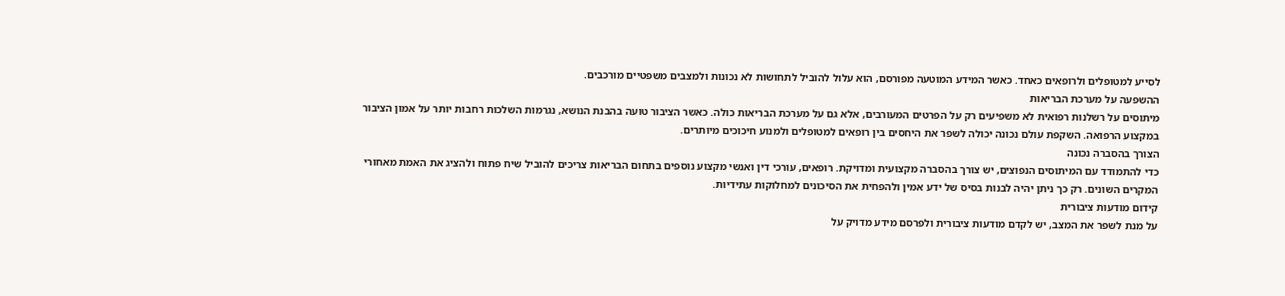לסייע למטופלים ולרופאים כאחד. כאשר המידע המוטעה מפורסם, הוא עלול להוביל לתחושות לא נכונות ולמצבים משפטיים מורכבים.
ההשפעה על מערכת הבריאות
מיתוסים על רשלנות רפואית לא משפיעים רק על הפרטים המעורבים, אלא גם על מערכת הבריאות כולה. כאשר הציבור טועה בהבנת הנושא, נגרמות השלכות רחבות יותר על אמון הציבור במקצוע הרפואה. השקפת עולם נכונה יכולה לשפר את היחסים בין רופאים למטופלים ולמנוע חיכוכים מיותרים.
הצורך בהסברה נכונה
כדי להתמודד עם המיתוסים הנפוצים, יש צורך בהסברה מקצועית ומדויקת. רופאים, עורכי דין ואנשי מקצוע נוספים בתחום הבריאות צריכים להוביל שיח פתוח ולהציג את האמת מאחורי המקרים השונים. רק כך ניתן יהיה לבנות בסיס של ידע אמין ולהפחית את הסיכונים למחלוקות עתידיות.
קידום מודעות ציבורית
על מנת לשפר את המצב, יש לקדם מודעות ציבורית ולפרסם מידע מדויק על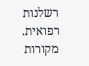רשלנות רפואית. מקורות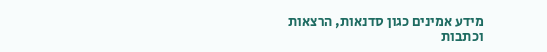מידע אמינים כגון סדנאות, הרצאות וכתבות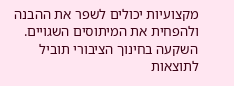מקצועיות יכולים לשפר את ההבנה ולהפחית את המיתוסים השגויים. השקעה בחינוך הציבורי תוביל לתוצאות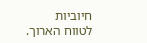חיוביות לטווח הארוך.